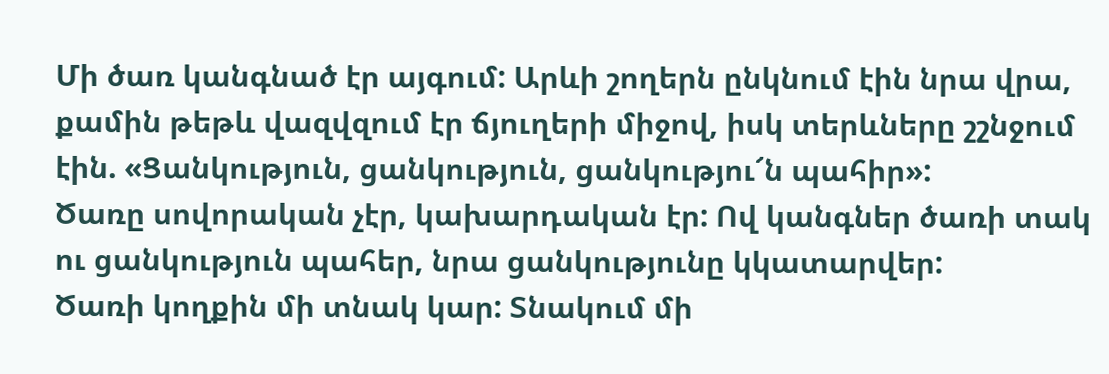Մի ծառ կանգնած էր այգում: Արևի շողերն ընկնում էին նրա վրա, քամին թեթև վազվզում էր ճյուղերի միջով, իսկ տերևները շշնջում էին. «Ցանկություն, ցանկություն, ցանկությու՜ն պահիր»:
Ծառը սովորական չէր, կախարդական էր: Ով կանգներ ծառի տակ ու ցանկություն պահեր, նրա ցանկությունը կկատարվեր:
Ծառի կողքին մի տնակ կար: Տնակում մի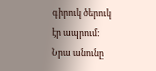գիրուկ ծերուկ էր ապրում: Նրա անունը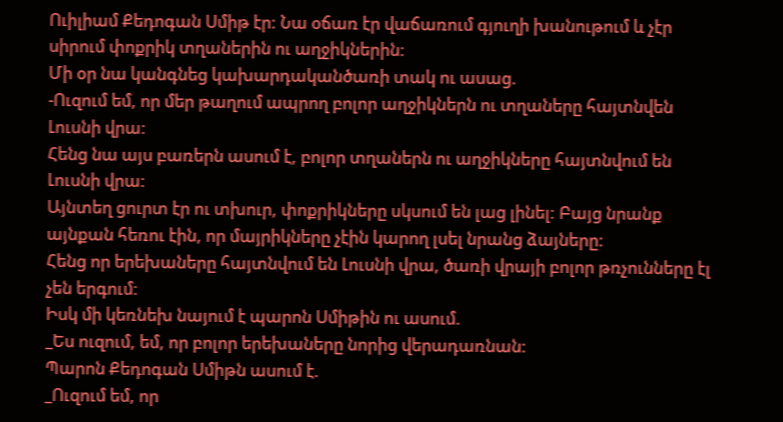Ուիլիամ Քեդոգան Սմիթ էր: Նա օճառ էր վաճառում գյուղի խանութում և չէր սիրում փոքրիկ տղաներին ու աղջիկներին:
Մի օր նա կանգնեց կախարդականծառի տակ ու ասաց.
-Ուզում եմ, որ մեր թաղում ապրող բոլոր աղջիկներն ու տղաները հայտնվեն Լուսնի վրա:
Հենց նա այս բառերն ասում է, բոլոր տղաներն ու աղջիկները հայտնվում են Լուսնի վրա:
Այնտեղ ցուրտ էր ու տխուր, փոքրիկները սկսում են լաց լինել: Բայց նրանք այնքան հեռու էին, որ մայրիկները չէին կարող լսել նրանց ձայները:
Հենց որ երեխաները հայտնվում են Լուսնի վրա, ծառի վրայի բոլոր թռչունները էլ չեն երգում:
Իսկ մի կեռնեխ նայում է պարոն Սմիթին ու ասում.
_Ես ուզում, եմ, որ բոլոր երեխաները նորից վերադառնան:
Պարոն Քեդոգան Սմիթն ասում է.
_Ուզում եմ, որ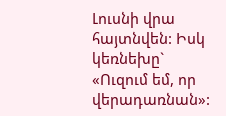Լուսնի վրա հայտնվեն: Իսկ կեռնեխը` «Ուզում եմ, որ վերադառնան»: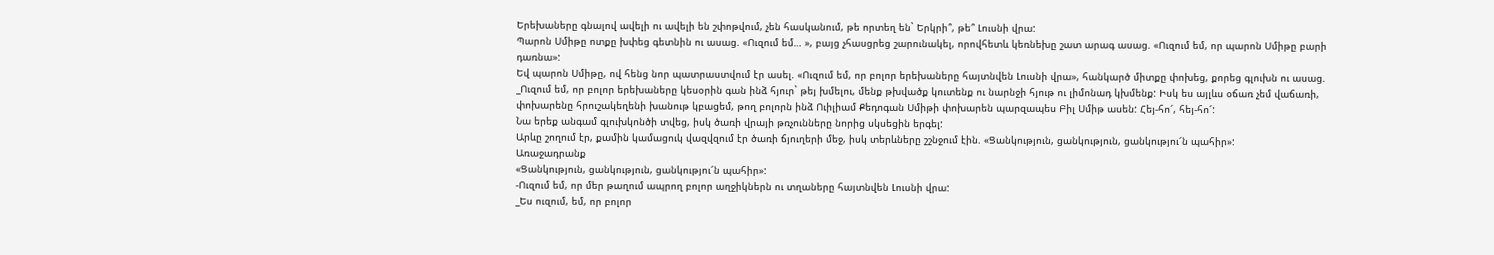Երեխաները գնալով ավելի ու ավելի են շփոթվում, չեն հասկանում, թե որտեղ են` Երկրի՞, թե՞ Լուսնի վրա:
Պարոն Սմիթը ոտքը խփեց գետնին ու ասաց. «Ուզում եմ… », բայց չհասցրեց շարունակել, որովհետև կեռնեխը շատ արագ ասաց. «Ուզում եմ, որ պարոն Սմիթը բարի դառնա»:
Եվ պարոն Սմիթը, ով հենց նոր պատրաստվում էր ասել. «Ուզում եմ, որ բոլոր երեխաները հայտնվեն Լուսնի վրա», հանկարծ միտքը փոխեց, քորեց գլուխն ու ասաց.
_Ուզում եմ, որ բոլոր երեխաները կեսօրին գան ինձ հյուր` թեյ խմելու, մենք թխվածք կուտենք ու նարնջի հյութ ու լիմոնադ կխմենք: Իսկ ես այլևս օճառ չեմ վաճառի, փոխարենը հրուշակեղենի խանութ կբացեմ, թող բոլորն ինձ Ուիլիամ Քեդոգան Սմիթի փոխարեն պարզապես Բիլ Սմիթ ասեն: Հեյ-հո՜, հեյ-հո՜:
Նա երեք անգամ գլուխկոնծի տվեց, իսկ ծառի վրայի թռչունները նորից սկսեցին երգել:
Արևը շողում էր, քամին կամացուկ վազվզում էր ծառի ճյուղերի մեջ, իսկ տերևները շշնջում էին. «Ցանկություն, ցանկություն, ցանկությու՜ն պահիր»:
Առաջադրանք
«Ցանկություն, ցանկություն, ցանկությու՜ն պահիր»:
-Ուզում եմ, որ մեր թաղում ապրող բոլոր աղջիկներն ու տղաները հայտնվեն Լուսնի վրա:
_Ես ուզում, եմ, որ բոլոր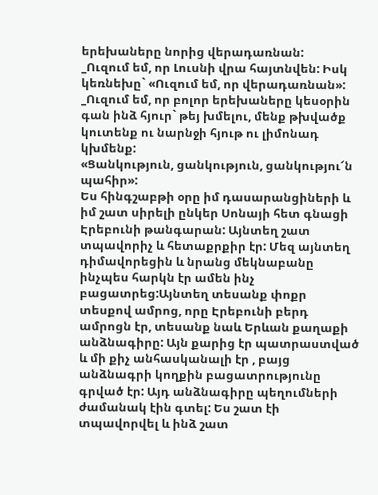երեխաները նորից վերադառնան:
_Ուզում եմ, որ Լուսնի վրա հայտնվեն: Իսկ կեռնեխը` «Ուզում եմ, որ վերադառնան»:
_Ուզում եմ, որ բոլոր երեխաները կեսօրին գան ինձ հյուր` թեյ խմելու, մենք թխվածք կուտենք ու նարնջի հյութ ու լիմոնադ կխմենք:
«Ցանկություն, ցանկություն, ցանկությու՜ն պահիր»:
Ես հինգշաբթի օրը իմ դասարանցիների և իմ շատ սիրելի ընկեր Սոնայի հետ գնացի Էրեբունի թանգարան: Այնտեղ շատ տպավորիչ և հետաքրքիր էր: Մեզ այնտեղ դիմավորեցին և նրանց մեկնաբանը ինչպես հարկն էր ամեն ինչ բացատրեց:Այնտեղ տեսանք փոքր տեսքով ամրոց, որը Էրեբունի բերդ ամրոցն էր, տեսանք նաև Երևան քաղաքի անձնագիրը: Այն քարից էր պատրաստված և մի քիչ անհասկանալի էր , բայց անձնագրի կողքին բացատրությունը գրված էր: Այդ անձնագիրը պեղումների ժամանակ էին գտել: Ես շատ էի տպավորվել և ինձ շատ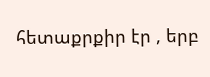հետաքրքիր էր , երբ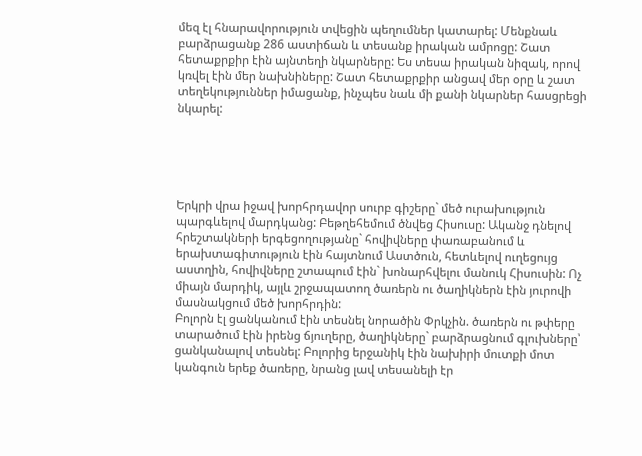մեզ էլ հնարավորություն տվեցին պեղումներ կատարել: Մենքնաև բարձրացանք 286 աստիճան և տեսանք իրական ամրոցը: Շատ հետաքրքիր էին այնտեղի նկարները: Ես տեսա իրական նիզակ, որով կռվել էին մեր նախնիները: Շատ հետաքրքիր անցավ մեր օրը և շատ տեղեկություններ իմացանք, ինչպես նաև մի քանի նկարներ հասցրեցի նկարել:





Երկրի վրա իջավ խորհրդավոր սուրբ գիշերը` մեծ ուրախություն պարգևելով մարդկանց: Բեթղեհեմում ծնվեց Հիսուսը: Ականջ դնելով հրեշտակների երգեցողությանը` հովիվները փառաբանում և երախտագիտություն էին հայտնում Աստծուն, հետևելով ուղեցույց աստղին, հովիվները շտապում էին` խոնարհվելու մանուկ Հիսուսին: Ոչ միայն մարդիկ, այլև շրջապատող ծառերն ու ծաղիկներն էին յուրովի մասնակցում մեծ խորհրդին:
Բոլորն էլ ցանկանում էին տեսնել նորածին Փրկչին. ծառերն ու թփերը տարածում էին իրենց ճյուղերը, ծաղիկները` բարձրացնում գլուխները՝ ցանկանալով տեսնել: Բոլորից երջանիկ էին նախիրի մուտքի մոտ կանգուն երեք ծառերը, նրանց լավ տեսանելի էր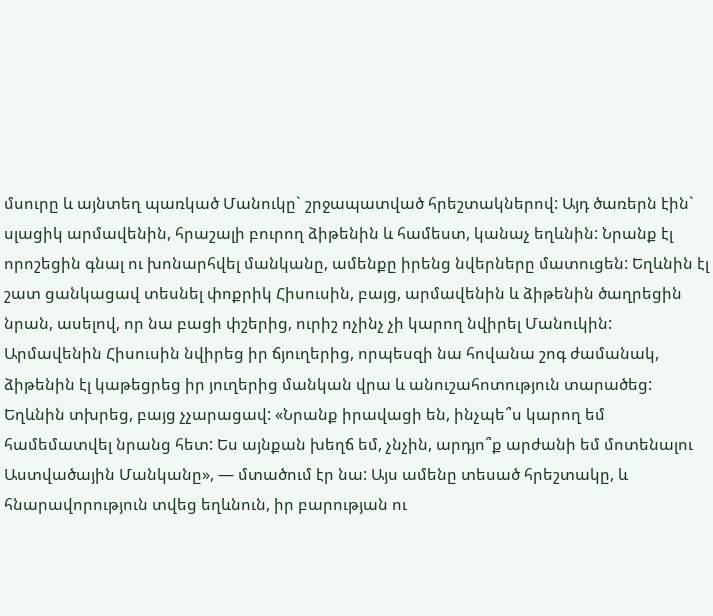մսուրը և այնտեղ պառկած Մանուկը` շրջապատված հրեշտակներով: Այդ ծառերն էին` սլացիկ արմավենին, հրաշալի բուրող ձիթենին և համեստ, կանաչ եղևնին: Նրանք էլ որոշեցին գնալ ու խոնարհվել մանկանը, ամենքը իրենց նվերները մատուցեն: Եղևնին էլ շատ ցանկացավ տեսնել փոքրիկ Հիսուսին, բայց, արմավենին և ձիթենին ծաղրեցին նրան, ասելով, որ նա բացի փշերից, ուրիշ ոչինչ չի կարող նվիրել Մանուկին:
Արմավենին Հիսուսին նվիրեց իր ճյուղերից, որպեսզի նա հովանա շոգ ժամանակ, ձիթենին էլ կաթեցրեց իր յուղերից մանկան վրա և անուշահոտություն տարածեց: Եղևնին տխրեց, բայց չչարացավ: «Նրանք իրավացի են, ինչպե՞ս կարող եմ համեմատվել նրանց հետ: Ես այնքան խեղճ եմ, չնչին, արդյո՞ք արժանի եմ մոտենալու Աստվածային Մանկանը», — մտածում էր նա: Այս ամենը տեսած հրեշտակը, և հնարավորություն տվեց եղևնուն, իր բարության ու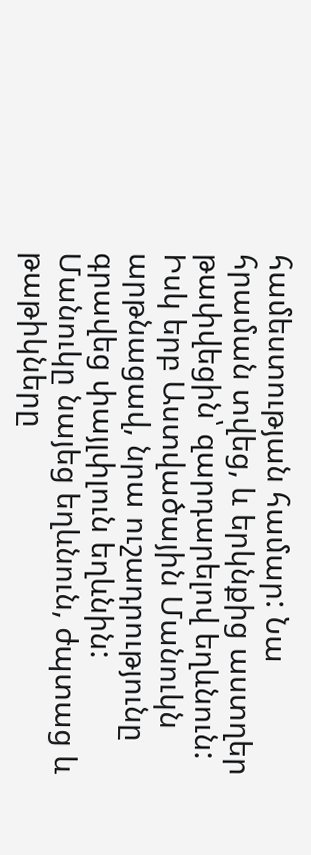համեստության համար: Նա հրաման տվեց, և երկնքից աստղեր թափվեցին՝ զարդարելով եղևնուն: Իսկ երբ Աստվածային Մանուկն արթնացավ, նրա ուշադրությունը գրավեց փայլփլուն եղևնին: Մանուկը նայեց եղևնուն, ժպտաց և թաթիկները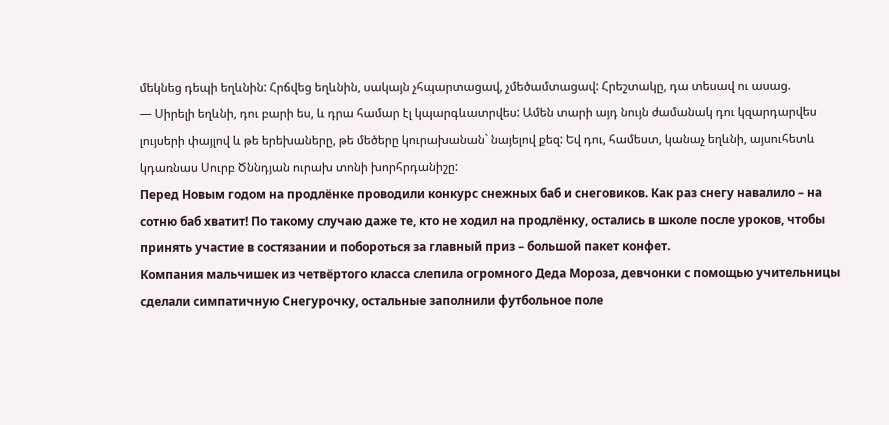մեկնեց դեպի եղևնին: Հրճվեց եղևնին, սակայն չհպարտացավ, չմեծամտացավ: Հրեշտակը, դա տեսավ ու ասաց.
— Սիրելի եղևնի, դու բարի ես, և դրա համար էլ կպարգևատրվես: Ամեն տարի այդ նույն ժամանակ դու կզարդարվես լույսերի փայլով և թե երեխաները, թե մեծերը կուրախանան` նայելով քեզ: Եվ դու, համեստ, կանաչ եղևնի, այսուհետև կդառնաս Սուրբ Ծննդյան ուրախ տոնի խորհրդանիշը:
Перед Новым годом на продлёнке проводили конкурс снежных баб и снеговиков. Как раз снегу навалило – на сотню баб хватит! По такому случаю даже те, кто не ходил на продлёнку, остались в школе после уроков, чтобы принять участие в состязании и побороться за главный приз – большой пакет конфет.
Компания мальчишек из четвёртого класса слепила огромного Деда Мороза, девчонки с помощью учительницы сделали симпатичную Снегурочку, остальные заполнили футбольное поле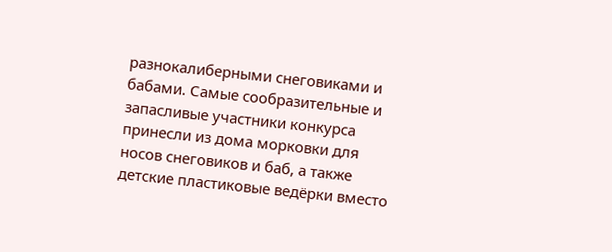разнокалиберными снеговиками и бабами. Самые сообразительные и запасливые участники конкурса принесли из дома морковки для носов снеговиков и баб, а также детские пластиковые ведёрки вместо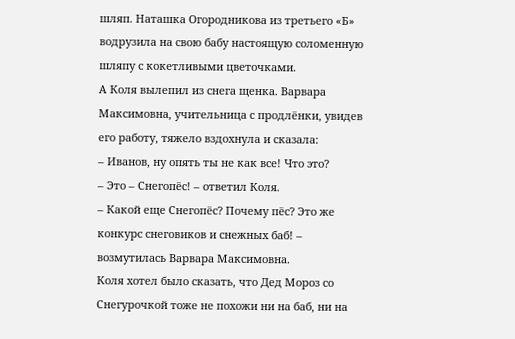шляп. Наташка Огородникова из третьего «Б» водрузила на свою бабу настоящую соломенную шляпу с кокетливыми цветочками.
А Коля вылепил из снега щенка. Варвара Максимовна, учительница с продлёнки, увидев его работу, тяжело вздохнула и сказала:
– Иванов, ну опять ты не как все! Что это?
– Это – Снегопёс! – ответил Коля.
– Какой еще Снегопёс? Почему пёс? Это же конкурс снеговиков и снежных баб! – возмутилась Варвара Максимовна.
Коля хотел было сказать, что Дед Мороз со Снегурочкой тоже не похожи ни на баб, ни на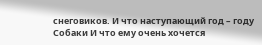снеговиков. И что наступающий год – году Собаки И что ему очень хочется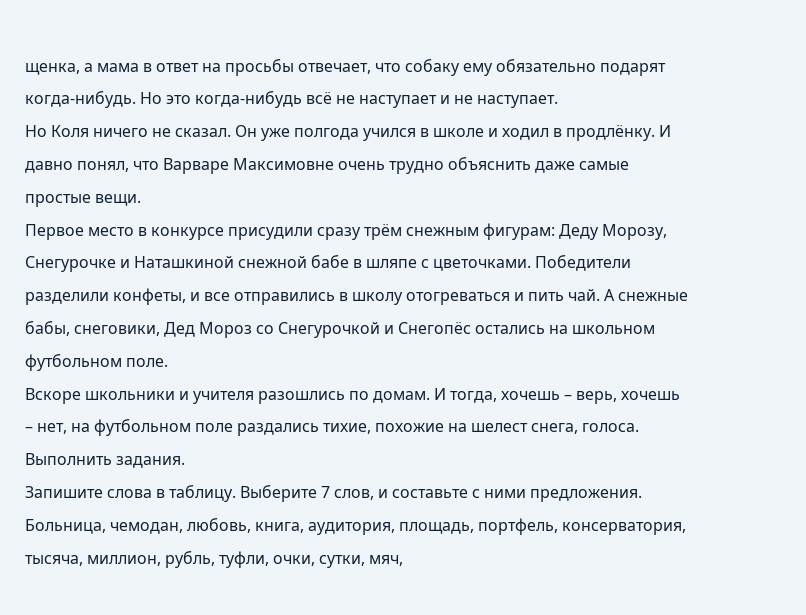щенка, а мама в ответ на просьбы отвечает, что собаку ему обязательно подарят когда-нибудь. Но это когда-нибудь всё не наступает и не наступает.
Но Коля ничего не сказал. Он уже полгода учился в школе и ходил в продлёнку. И давно понял, что Варваре Максимовне очень трудно объяснить даже самые простые вещи.
Первое место в конкурсе присудили сразу трём снежным фигурам: Деду Морозу, Снегурочке и Наташкиной снежной бабе в шляпе с цветочками. Победители разделили конфеты, и все отправились в школу отогреваться и пить чай. А снежные бабы, снеговики, Дед Мороз со Снегурочкой и Снегопёс остались на школьном футбольном поле.
Вскоре школьники и учителя разошлись по домам. И тогда, хочешь – верь, хочешь – нет, на футбольном поле раздались тихие, похожие на шелест снега, голоса.
Выполнить задания.
Запишите слова в таблицу. Выберите 7 слов, и составьте с ними предложения.
Больница, чемодан, любовь, книга, аудитория, площадь, портфель, консерватория, тысяча, миллион, рубль, туфли, очки, сутки, мяч,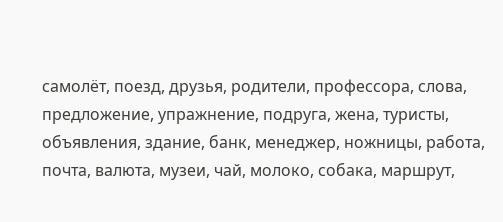самолёт, поезд, друзья, родители, профессора, слова, предложение, упражнение, подруга, жена, туристы, объявления, здание, банк, менеджер, ножницы, работа, почта, валюта, музеи, чай, молоко, собака, маршрут,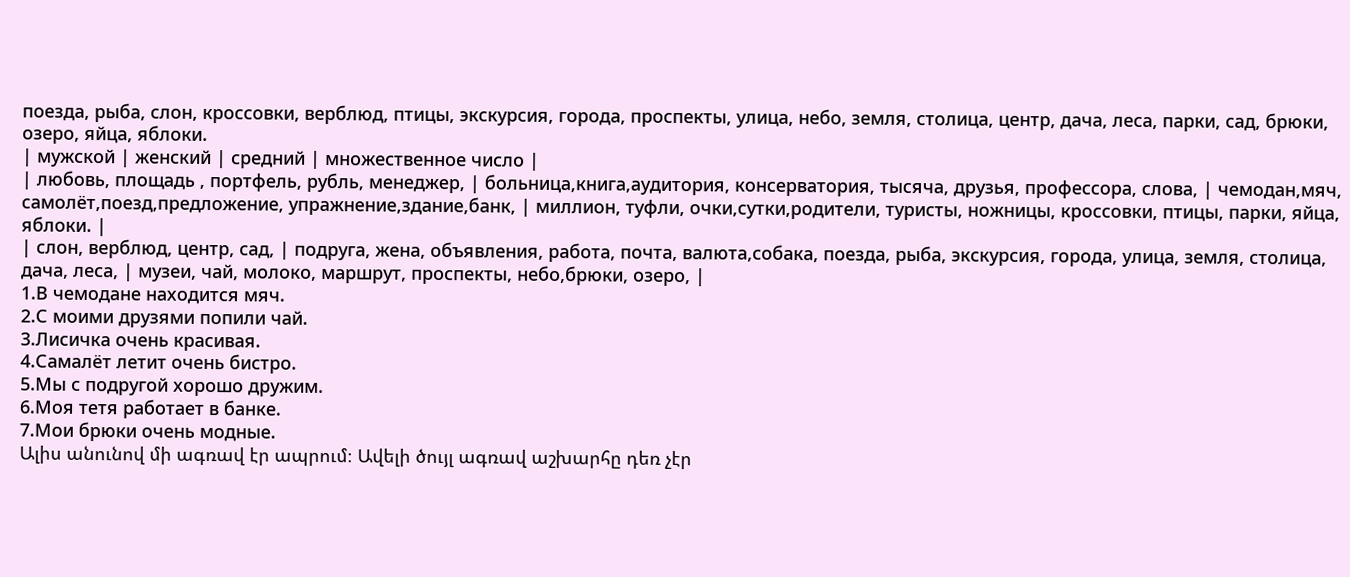поезда, рыба, слон, кроссовки, верблюд, птицы, экскурсия, города, проспекты, улица, небо, земля, столица, центр, дача, леса, парки, сад, брюки, озеро, яйца, яблоки.
| мужской | женский | средний | множественное число |
| любовь, площадь , портфель, рубль, менеджер, | больница,книга,аудитория, консерватория, тысяча, друзья, профессора, слова, | чемодан,мяч, самолёт,поезд,предложение, упражнение,здание,банк, | миллион, туфли, очки,сутки,родители, туристы, ножницы, кроссовки, птицы, парки, яйца, яблоки. |
| слон, верблюд, центр, сад, | подруга, жена, объявления, работа, почта, валюта,собака, поезда, рыба, экскурсия, города, улица, земля, столица, дача, леса, | музеи, чай, молоко, маршрут, проспекты, небо,брюки, озеро, |
1.В чемодане находится мяч.
2.С моими друзями попили чай.
3.Лисичка очень красивая.
4.Самалёт летит очень бистро.
5.Мы с подругой хорошо дружим.
6.Моя тетя работает в банке.
7.Мои брюки очень модные.
Ալիս անունով մի ագռավ էր ապրում։ Ավելի ծույլ ագռավ աշխարհը դեռ չէր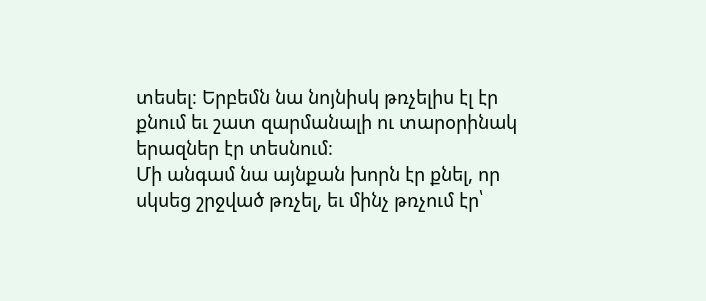տեսել։ Երբեմն նա նոյնիսկ թռչելիս էլ էր քնում եւ շատ զարմանալի ու տարօրինակ երազներ էր տեսնում։
Մի անգամ նա այնքան խորն էր քնել, որ սկսեց շրջված թռչել, եւ մինչ թռչում էր՝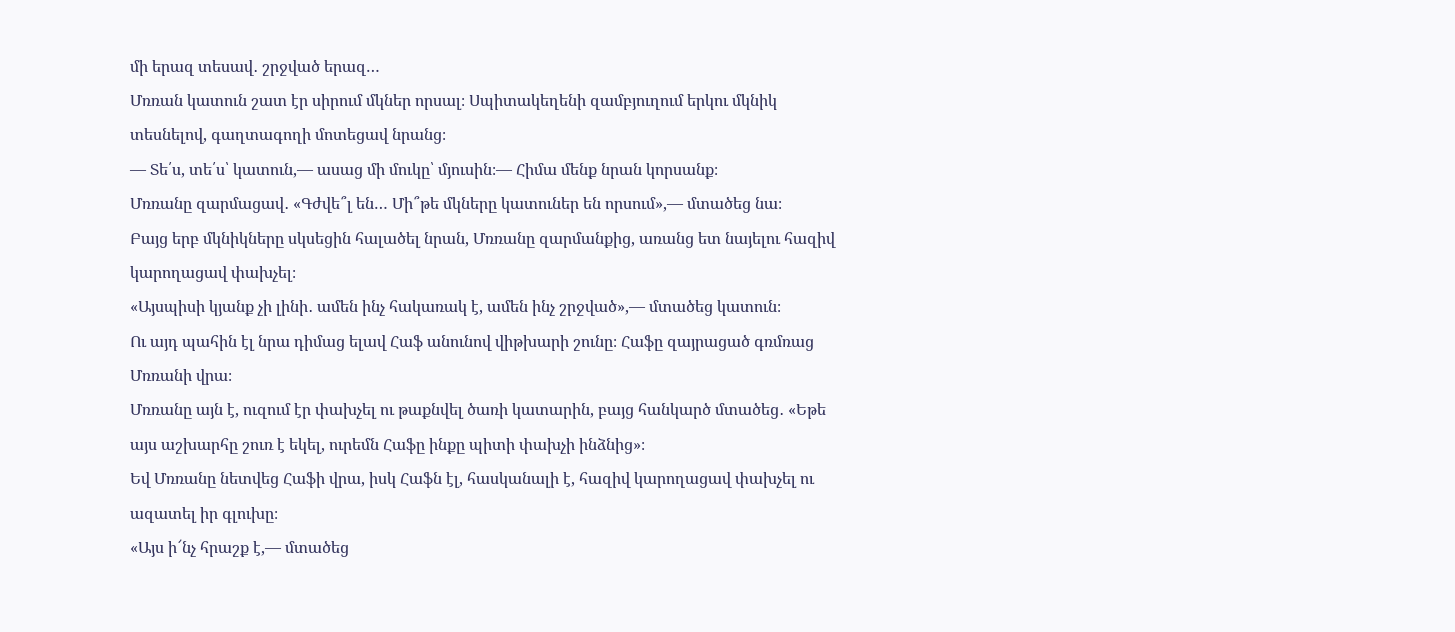մի երազ տեսավ․ շրջված երազ…
Մռռան կատուն շատ էր սիրում մկներ որսալ։ Սպիտակեղենի զամբյուղում երկու մկնիկ տեսնելով, գաղտագողի մոտեցավ նրանց։
— Տե՛ս, տե՛ս՝ կատուն,— ասաց մի մուկը՝ մյուսին։— Հիմա մենք նրան կորսանք։
Մռռանը զարմացավ․ «Գժվե՞լ են… Մի՞թե մկները կատուներ են որսում»,— մտածեց նա։
Բայց երբ մկնիկները սկսեցին հալածել նրան, Մռռանը զարմանքից, առանց ետ նայելու հազիվ կարողացավ փախչել։
«Այսպիսի կյանք չի լինի․ ամեն ինչ հակառակ է, ամեն ինչ շրջված»,— մտածեց կատուն։
Ու այդ պահին էլ նրա դիմաց ելավ Հաֆ անունով վիթխարի շունը։ Հաֆը զայրացած գռմռաց Մռռանի վրա։
Մռռանը այն է, ուզում էր փախչել ու թաքնվել ծառի կատարին, բայց հանկարծ մտածեց․ «Եթե այս աշխարհը շուռ է եկել, ուրեմն Հաֆը ինքը պիտի փախչի ինձնից»։
Եվ Մռռանը նետվեց Հաֆի վրա, իսկ Հաֆն էլ, հասկանալի է, հազիվ կարողացավ փախչել ու ազատել իր գլուխը։
«Այս ի՜նչ հրաշք է,— մտածեց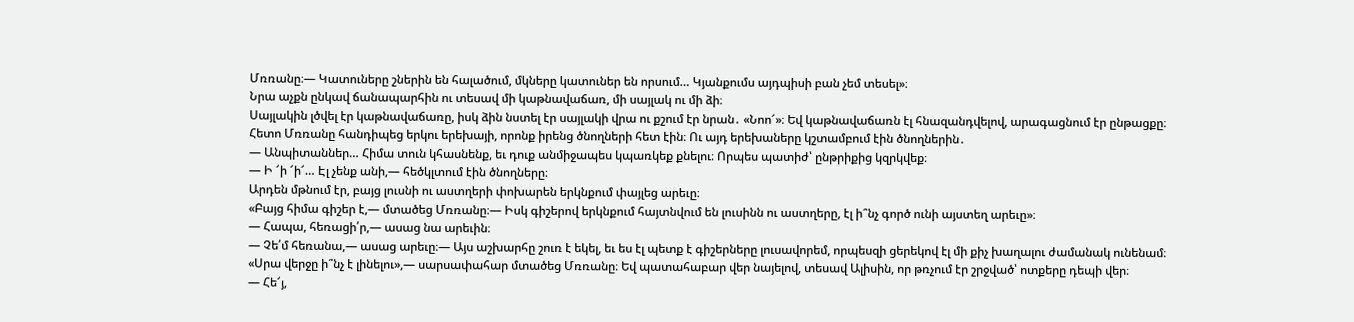Մռռանը։— Կատուները շներին են հալածում, մկները կատուներ են որսում… Կյանքումս այդպիսի բան չեմ տեսել»։
Նրա աչքն ընկավ ճանապարհին ու տեսավ մի կաթնավաճառ, մի սայլակ ու մի ձի։
Սայլակին լծվել էր կաթնավաճառը, իսկ ձին նստել էր սայլակի վրա ու քշում էր նրան․ «Նոո՜»։ Եվ կաթնավաճառն էլ հնազանդվելով, արագացնում էր ընթացքը։
Հետո Մռռանը հանդիպեց երկու երեխայի, որոնք իրենց ծնողների հետ էին։ Ու այդ երեխաները կշտամբում էին ծնողներին․
— Անպիտաններ… Հիմա տուն կհասնենք, եւ դուք անմիջապես կպառկեք քնելու։ Որպես պատիժ՝ ընթրիքից կզրկվեք։
— Ի ՜ի ՜ի՜… Էլ չենք անի,— հեծկլտում էին ծնողները։
Արդեն մթնում էր, բայց լուսնի ու աստղերի փոխարեն երկնքում փայլեց արեւը։
«Բայց հիմա գիշեր է,— մտածեց Մռռանը։— Իսկ գիշերով երկնքում հայտնվում են լուսինն ու աստղերը, էլ ի՞նչ գործ ունի այստեղ արեւը»։
— Հապա, հեռացի՛ր,— ասաց նա արեւին։
— Չե՛մ հեռանա,— ասաց արեւը։— Այս աշխարհը շուռ է եկել, եւ ես էլ պետք է գիշերները լուսավորեմ, որպեսզի ցերեկով էլ մի քիչ խաղալու ժամանակ ունենամ։
«Սրա վերջը ի՞նչ է լինելու»,— սարսափահար մտածեց Մռռանը։ Եվ պատահաբար վեր նայելով, տեսավ Ալիսին, որ թռչում էր շրջված՝ ոտքերը դեպի վեր։
— Հե՜յ,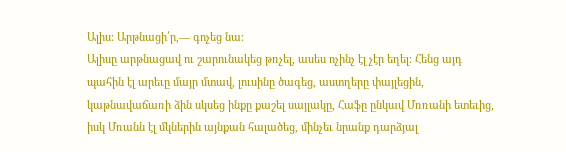Ալիս։ Արթնացի՛ր,— գոչեց նա։
Ալիսը արթնացավ ու շարունակեց թռչել, ասես ոչինչ էլ չէր եղել։ Հենց այդ պահին էլ արեւը մայր մտավ, լուսինը ծագեց, աստղերը փայլեցին, կաթնավաճառի ձին սկսեց ինքը քաշել սայլակը, Հաֆը ընկավ Մռռանի ետեւից, իսկ Մռանն էլ մկներին այնքան հալածեց, մինչեւ նրանք դարձյալ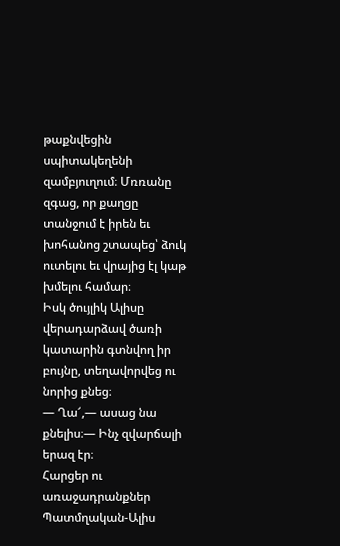թաքնվեցին սպիտակեղենի զամբյուղում։ Մռռանը զգաց, որ քաղցը տանջում է իրեն եւ խոհանոց շտապեց՝ ձուկ ուտելու եւ վրայից էլ կաթ խմելու համար։
Իսկ ծույլիկ Ալիսը վերադարձավ ծառի կատարին գտնվող իր բույնը, տեղավորվեց ու նորից քնեց։
— Ղա՜,— ասաց նա քնելիս։— Ինչ զվարճալի երազ էր։
Հարցեր ու առաջադրանքներ
Պատմղական-Ալիս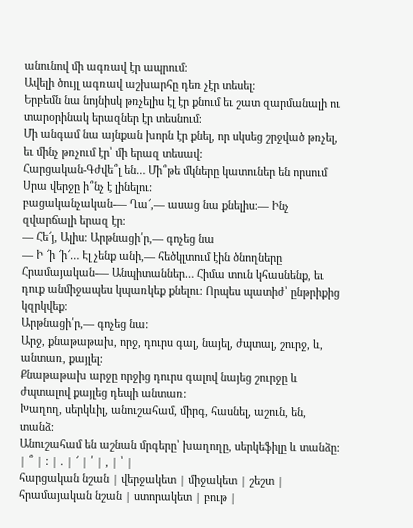անունով մի ագռավ էր ապրում։
Ավելի ծույլ ագռավ աշխարհը դեռ չէր տեսել։
Երբեմն նա նոյնիսկ թռչելիս էլ էր քնում եւ շատ զարմանալի ու տարօրինակ երազներ էր տեսնում։
Մի անգամ նա այնքան խորն էր քնել, որ սկսեց շրջված թռչել, եւ մինչ թռչում էր՝ մի երազ տեսավ:
Հարցական-Գժվե՞լ են… Մի՞թե մկները կատուներ են որսում
Սրա վերջը ի՞նչ է լինելու:
բացականչական-— Ղա՜,— ասաց նա քնելիս։— Ինչ զվարճալի երազ էր։
— Հե՜յ, Ալիս։ Արթնացի՛ր,— գոչեց նա
— Ի ՜ի ՜ի՜… Էլ չենք անի,— հեծկլտում էին ծնողները
Հրամայական-— Անպիտաններ… Հիմա տուն կհասնենք, եւ դուք անմիջապես կպառկեք քնելու։ Որպես պատիժ՝ ընթրիքից կզրկվեք։
Արթնացի՛ր,— գոչեց նա:
Արջ, քնաթաթախ, որջ, դուրս գալ, նայել, ժպտալ, շուրջ, և, անտառ, քայլել:
Քնաթաթախ արջը որջից դուրս գալով նայեց շուրջը և ժպտալով քայլեց դեպի անտառ:
Խաղող, սերկևիլ, անուշահամ, միրգ, հասնել, աշուն, են, տանձ:
Անուշահամ են աշնան մրգերը՝ խաղողը, սերկեֆիլը և տանձը:
| ՞ | : | . | ՜ | ՛ | , | ՝ |
հարցական նշան | վերջակետ | միջակետ | շեշտ | հրամայական նշան | ստորակետ | բութ |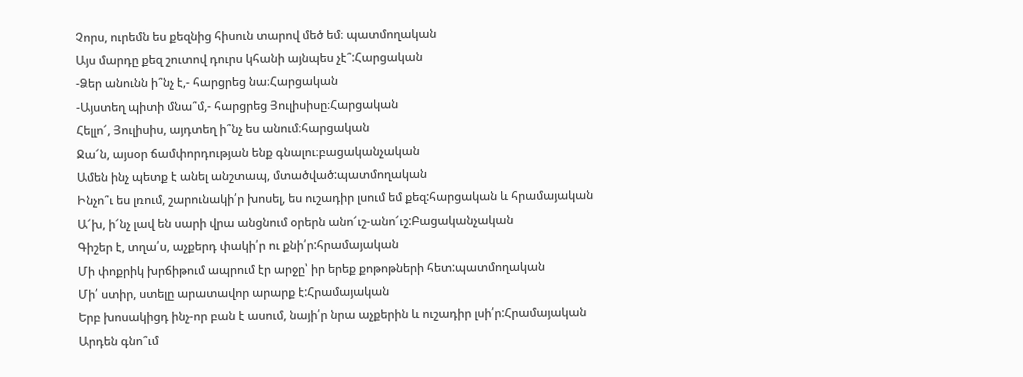Չորս, ուրեմն ես քեզնից հիսուն տարով մեծ եմ։ պատմողական
Այս մարդը քեզ շուտով դուրս կհանի այնպես չէ՞:Հարցական
-Ձեր անունն ի՞նչ է,- հարցրեց նա։Հարցական
-Այստեղ պիտի մնա՞մ,- հարցրեց Յուլիսիսը։Հարցական
Հելլո՜, Յուլիսիս, այդտեղ ի՞նչ ես անում։հարցական
Ջա՜ն, այսօր ճամփորդության ենք գնալու։բացականչական
Ամեն ինչ պետք է անել անշտապ, մտածված:պատմողական
Ինչո՞ւ ես լռում, շարունակի՛ր խոսել, ես ուշադիր լսում եմ քեզ:հարցական և հրամայական
Ա՜խ, ի՜նչ լավ են սարի վրա անցնում օրերն անո՜ւշ-անո՜ւշ:Բացականչական
Գիշեր է, տղա՛ս, աչքերդ փակի՛ր ու քնի՛ր:հրամայական
Մի փոքրիկ խրճիթում ապրում էր արջը՝ իր երեք քոթոթների հետ:պատմողական
Մի՛ ստիր, ստելը արատավոր արարք է:Հրամայական
Երբ խոսակիցդ ինչ-որ բան է ասում, նայի՛ր նրա աչքերին և ուշադիր լսի՛ր:Հրամայական
Արդեն գնո՞ւմ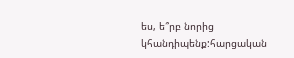ես, ե՞րբ նորից կհանդիպենք:հարցական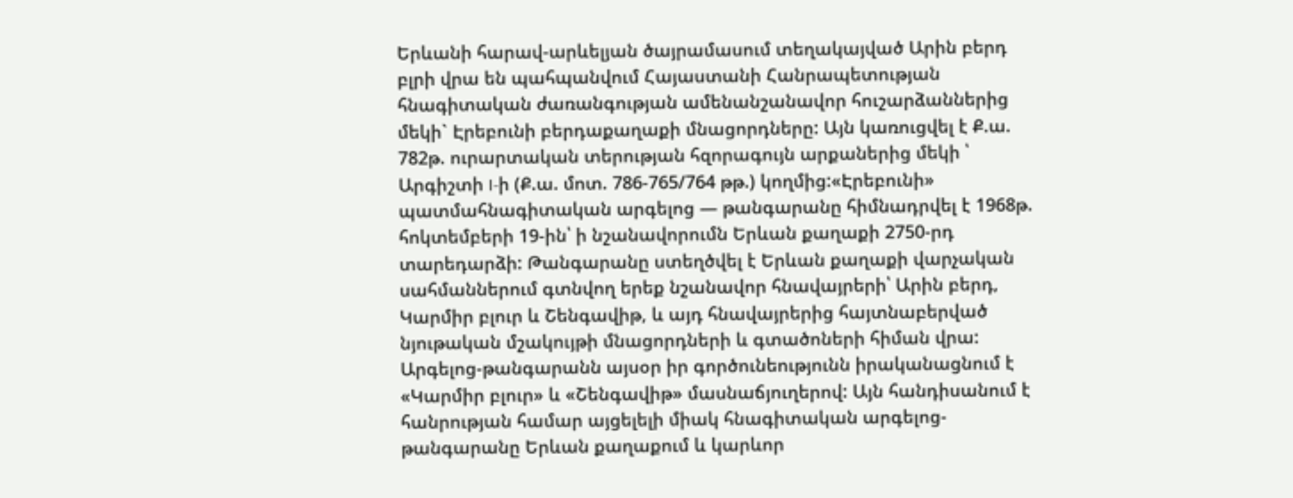Երևանի հարավ-արևելյան ծայրամասում տեղակայված Արին բերդ բլրի վրա են պահպանվում Հայաստանի Հանրապետության հնագիտական ժառանգության ամենանշանավոր հուշարձաններից մեկի` Էրեբունի բերդաքաղաքի մնացորդները: Այն կառուցվել է Ք.ա. 782թ. ուրարտական տերության հզորագույն արքաներից մեկի ՝ Արգիշտի I-ի (Ք.ա. մոտ. 786-765/764 թթ.) կողմից:«Էրեբունի» պատմահնագիտական արգելոց — թանգարանը հիմնադրվել է 1968թ. հոկտեմբերի 19-ին՝ ի նշանավորումն Երևան քաղաքի 2750-րդ տարեդարձի: Թանգարանը ստեղծվել է Երևան քաղաքի վարչական սահմաններում գտնվող երեք նշանավոր հնավայրերի՝ Արին բերդ, Կարմիր բլուր և Շենգավիթ, և այդ հնավայրերից հայտնաբերված նյութական մշակույթի մնացորդների և գտածոների հիման վրա: Արգելոց-թանգարանն այսօր իր գործունեությունն իրականացնում է «Կարմիր բլուր» և «Շենգավիթ» մասնաճյուղերով: Այն հանդիսանում է հանրության համար այցելելի միակ հնագիտական արգելոց-թանգարանը Երևան քաղաքում և կարևոր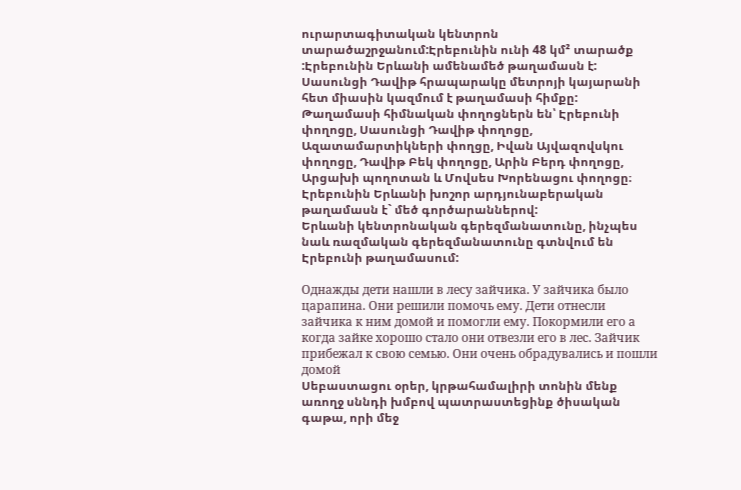ուրարտագիտական կենտրոն տարածաշրջանում:Էրեբունին ունի 48 կմ² տարածք :Էրեբունին Երևանի ամենամեծ թաղամասն է:
Սասունցի Դավիթ հրապարակը մետրոյի կայարանի հետ միասին կազմում է թաղամասի հիմքը: Թաղամասի հիմնական փողոցներն են՝ Էրեբունի փողոցը, Սասունցի Դավիթ փողոցը, Ազատամարտիկների փողցը, Իվան Այվազովսկու փողոցը, Դավիթ Բեկ փողոցը, Արին Բերդ փողոցը, Արցախի պողոտան և Մովսես Խորենացու փողոցը։
Էրեբունին Երևանի խոշոր արդյունաբերական թաղամասն է` մեծ գործարաններով:
Երևանի կենտրոնական գերեզմանատունը, ինչպես նաև ռազմական գերեզմանատունը գտնվում են Էրեբունի թաղամասում:

Однажды дети нашли в лесу зайчика. У зайчика было царапина. Они решили помочь ему. Дети отнесли зайчика к ним домой и помогли ему. Покормили его а когда зайке хорошо стало они отвезли его в лес. Зайчик прибежал к свою семью. Они очень обрадувались и пошли домой
Սեբաստացու օրեր, կրթահամալիրի տոնին մենք առողջ սննդի խմբով պատրաստեցինք ծիսական գաթա, որի մեջ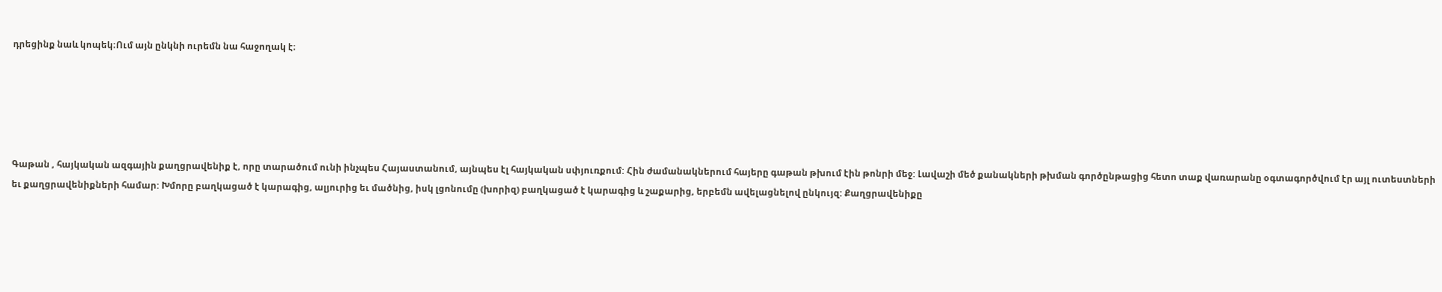դրեցինք նաև կոպեկ։Ում այն ընկնի ուրեմն նա հաջողակ է։





Գաթան , հայկական ազգային քաղցրավենիք է, որը տարածում ունի ինչպես Հայաստանում, այնպես էլ հայկական սփյուռքում: Հին ժամանակներում հայերը գաթան թխում էին թոնրի մեջ: Լավաշի մեծ քանակների թխման գործընթացից հետո տաք վառարանը օգտագործվում էր այլ ուտեստների եւ քաղցրավենիքների համար: Խմորը բաղկացած է կարագից, ալյուրից եւ մածնից, իսկ լցոնումը (խորիզ) բաղկացած է կարագից և շաքարից, երբեմն ավելացնելով ընկույզ: Քաղցրավենիքը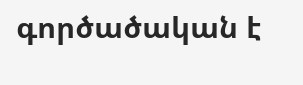գործածական է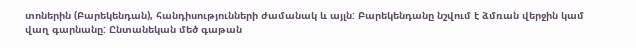տոներին (Բարեկենդան), հանդիսությունների ժամանակ և այլն: Բարեկենդանը նշվում է ձմռան վերջին կամ վաղ գարնանը: Ընտանեկան մեծ գաթան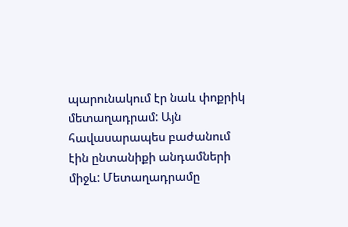պարունակում էր նաև փոքրիկ մետաղադրամ: Այն հավասարապես բաժանում էին ընտանիքի անդամների միջև: Մետաղադրամը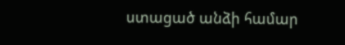ստացած անձի համար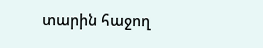տարին հաջող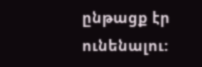ընթացք էր ունենալու: